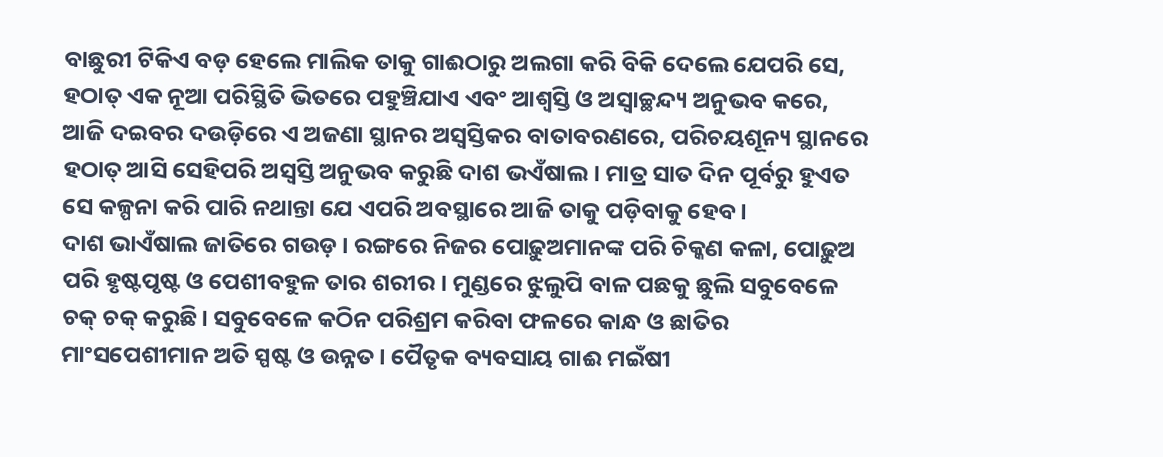ବାଛୁରୀ ଟିକିଏ ବଡ଼ ହେଲେ ମାଲିକ ତାକୁ ଗାଈଠାରୁ ଅଲଗା କରି ବିକି ଦେଲେ ଯେପରି ସେ, ହଠାତ୍ ଏକ ନୂଆ ପରିସ୍ଥିତି ଭିତରେ ପହୁଞ୍ଚିଯାଏ ଏବଂ ଆଶ୍ୱସ୍ତି ଓ ଅସ୍ୱାଚ୍ଛନ୍ଦ୍ୟ ଅନୁଭବ କରେ, ଆଜି ଦଇବର ଦଉଡ଼ିରେ ଏ ଅଜଣା ସ୍ଥାନର ଅସ୍ୱସ୍ତିକର ବାତାବରଣରେ, ପରିଚୟଶୂନ୍ୟ ସ୍ଥାନରେ ହଠାତ୍ ଆସି ସେହିପରି ଅସ୍ୱସ୍ତି ଅନୁଭବ କରୁଛି ଦାଶ ଭଏଁଷାଲ। ମାତ୍ର ସାତ ଦିନ ପୂର୍ବରୁ ହୁଏତ ସେ କଳ୍ପନା କରି ପାରି ନଥାନ୍ତା ଯେ ଏପରି ଅବସ୍ଥାରେ ଆଜି ତାକୁ ପଡ଼ିବାକୁ ହେବ।
ଦାଶ ଭାଏଁଷାଲ ଜାତିରେ ଗଉଡ଼। ରଙ୍ଗରେ ନିଜର ପୋଢ଼ୁଅମାନଙ୍କ ପରି ଚିକ୍କଣ କଳା, ପୋଢ଼ୁଅ ପରି ହୃଷ୍ଟପୃଷ୍ଟ ଓ ପେଶୀବହୁଳ ତାର ଶରୀର। ମୁଣ୍ଡରେ ଝୁଲୁପି ବାଳ ପଛକୁ ଛୁଲି ସବୁବେଳେ ଚକ୍ ଚକ୍ କରୁଛି। ସବୁବେଳେ କଠିନ ପରିଶ୍ରମ କରିବା ଫଳରେ କାନ୍ଧ ଓ ଛାତିର ମାଂସପେଶୀମାନ ଅତି ସ୍ପଷ୍ଟ ଓ ଉନ୍ନତ। ପୈତୃକ ବ୍ୟବସାୟ ଗାଈ ମଇଁଷୀ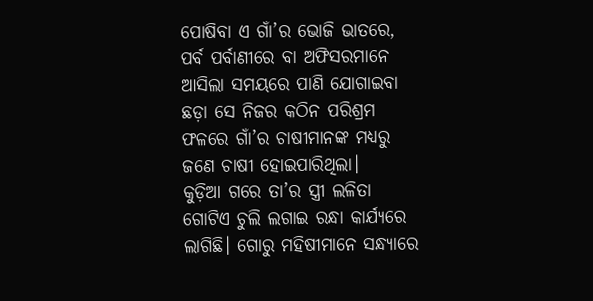ପୋଷିବା ଏ ଗାଁ’ର ଭୋଜି ଭାତରେ, ପର୍ବ ପର୍ବାଣୀରେ ବା ଅଫିସରମାନେ ଆସିଲା ସମୟରେ ପାଣି ଯୋଗାଇବା ଛଡ଼ା ସେ ନିଜର କଠିନ ପରିଶ୍ରମ ଫଳରେ ଗାଁ’ର ଚାଷୀମାନଙ୍କ ମଧ୍ୟରୁ ଜଣେ ଚାଷୀ ହୋଇପାରିଥିଲା।
କୁଡ଼ିଆ ଗରେ ତା’ର ସ୍ତ୍ରୀ ଲଳିତା ଗୋଟିଏ ଚୁଲି ଲଗାଇ ରନ୍ଧା କାର୍ଯ୍ୟରେ ଲାଗିଛି। ଗୋରୁ ମହିଷୀମାନେ ସନ୍ଧ୍ୟାରେ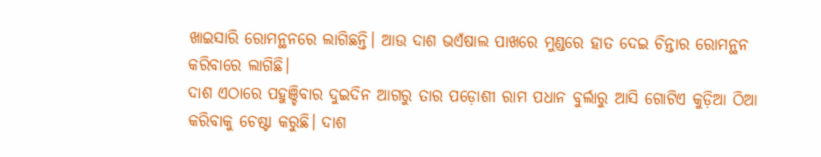ଖାଇସାରି ରୋମନ୍ଥନରେ ଲାଗିଛନ୍ତି। ଆଉ ଦାଶ ଭଏଁଷାଲ ପାଖରେ ମୁଣ୍ଡରେ ହାତ ଦେଇ ଚିନ୍ତାର ରୋମନ୍ଥନ କରିବାରେ ଲାଗିଛି।
ଦାଶ ଏଠାରେ ପହୁଞ୍ଚିବାର ଦୁଇଦିନ ଆଗରୁ ତାର ପଡ଼ୋଶୀ ରାମ ପଧାନ ବୁର୍ଲାରୁ ଆସି ଗୋଟିଏ କୁଡ଼ିଆ ଠିଆ କରିବାକୁ ଚେଷ୍ଟା କରୁଛି। ଦାଶ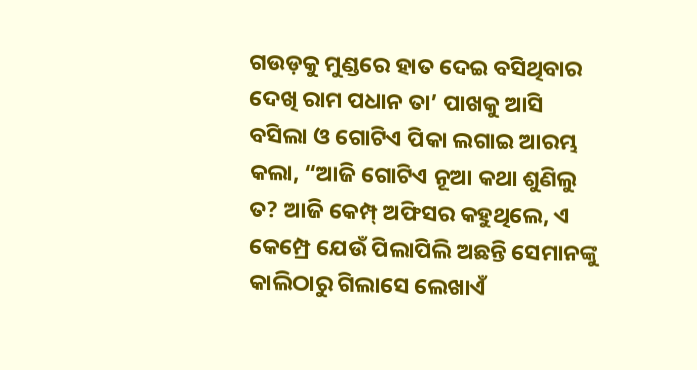ଗଉଡ଼କୁ ମୁଣ୍ଡରେ ହାତ ଦେଇ ବସିଥିବାର ଦେଖି ରାମ ପଧାନ ତା’ ପାଖକୁ ଆସି ବସିଲା ଓ ଗୋଟିଏ ପିକା ଲଗାଇ ଆରମ୍ଭ କଲା, “ଆଜି ଗୋଟିଏ ନୂଆ କଥା ଶୁଣିଲୁ ତ? ଆଜି କେମ୍ପ୍ ଅଫିସର କହୁଥିଲେ, ଏ କେମ୍ପ୍ରେ ଯେଉଁ ପିଲାପିଲି ଅଛନ୍ତି ସେମାନଙ୍କୁ କାଲିଠାରୁ ଗିଲାସେ ଲେଖାଏଁ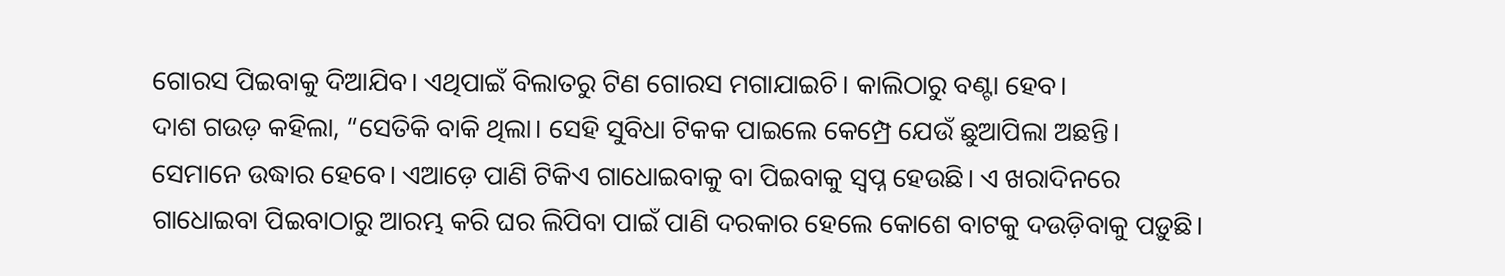ଗୋରସ ପିଇବାକୁ ଦିଆଯିବ। ଏଥିପାଇଁ ବିଲାତରୁ ଟିଣ ଗୋରସ ମଗାଯାଇଚି। କାଲିଠାରୁ ବଣ୍ଟା ହେବ।
ଦାଶ ଗଉଡ଼ କହିଲା, “ସେତିକି ବାକି ଥିଲା। ସେହି ସୁବିଧା ଟିକକ ପାଇଲେ କେମ୍ପ୍ରେ ଯେଉଁ ଛୁଆପିଲା ଅଛନ୍ତି। ସେମାନେ ଉଦ୍ଧାର ହେବେ। ଏଆଡ଼େ ପାଣି ଟିକିଏ ଗାଧୋଇବାକୁ ବା ପିଇବାକୁ ସ୍ୱପ୍ନ ହେଉଛି। ଏ ଖରାଦିନରେ ଗାଧୋଇବା ପିଇବାଠାରୁ ଆରମ୍ଭ କରି ଘର ଲିପିବା ପାଇଁ ପାଣି ଦରକାର ହେଲେ କୋଶେ ବାଟକୁ ଦଉଡ଼ିବାକୁ ପଡ଼ୁଛି।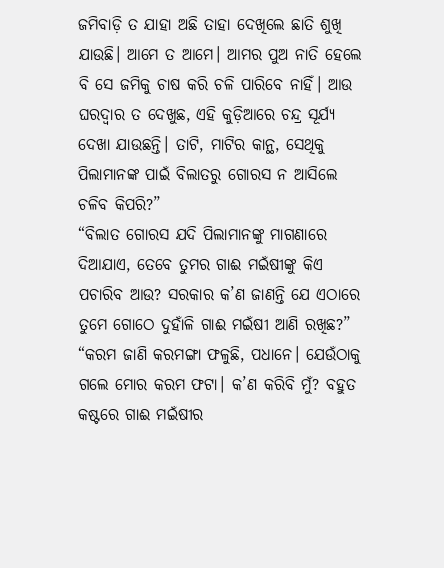ଜମିବାଡ଼ି ତ ଯାହା ଅଛି ତାହା ଦେଖିଲେ ଛାତି ଶୁଖି ଯାଉଛି। ଆମେ ତ ଆମେ। ଆମର ପୁଅ ନାତି ହେଲେ ବି ସେ ଜମିକୁ ଚାଷ କରି ଚଳି ପାରିବେ ନାହିଁ। ଆଉ ଘରଦ୍ୱାର ତ ଦେଖୁଛ, ଏହି କୁଡ଼ିଆରେ ଚନ୍ଦ୍ର ସୂର୍ଯ୍ୟ ଦେଖା ଯାଉଛନ୍ତି। ତାଟି, ମାଟିର କାନ୍ଥ, ସେଥିକୁ ପିଲାମାନଙ୍କ ପାଇଁ ବିଲାତରୁ ଗୋରସ ନ ଆସିଲେ ଚଳିବ କିପରି?”
“ବିଲାତ ଗୋରସ ଯଦି ପିଲାମାନଙ୍କୁ ମାଗଣାରେ ଦିଆଯାଏ, ତେବେ ତୁମର ଗାଈ ମଇଁଷୀଙ୍କୁ କିଏ ପଚାରିବ ଆଉ? ସରକାର କ’ଣ ଜାଣନ୍ତି ଯେ ଏଠାରେ ତୁମେ ଗୋଠେ ଦୁହାଁଳି ଗାଈ ମଇଁଷୀ ଆଣି ରଖିଛ?”
“କରମ ଜାଣି କରମଙ୍ଗା ଫଳୁଛି, ପଧାନେ। ଯେଉଁଠାକୁ ଗଲେ ମୋର କରମ ଫଟା। କ’ଣ କରିବି ମୁଁ? ବହୁତ କଷ୍ଟରେ ଗାଈ ମଇଁଷୀର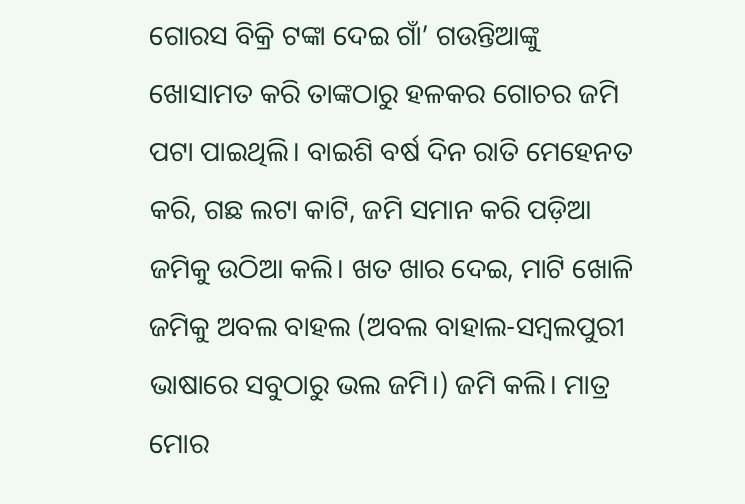ଗୋରସ ବିକ୍ରି ଟଙ୍କା ଦେଇ ଗାଁ’ ଗଉନ୍ତିଆଙ୍କୁ ଖୋସାମତ କରି ତାଙ୍କଠାରୁ ହଳକର ଗୋଚର ଜମି ପଟା ପାଇଥିଲି। ବାଇଶି ବର୍ଷ ଦିନ ରାତି ମେହେନତ କରି, ଗଛ ଲଟା କାଟି, ଜମି ସମାନ କରି ପଡ଼ିଆ ଜମିକୁ ଉଠିଆ କଲି। ଖତ ଖାର ଦେଇ, ମାଟି ଖୋଳି ଜମିକୁ ଅବଲ ବାହଲ (ଅବଲ ବାହାଲ-ସମ୍ୱଲପୁରୀ ଭାଷାରେ ସବୁଠାରୁ ଭଲ ଜମି।) ଜମି କଲି। ମାତ୍ର ମୋର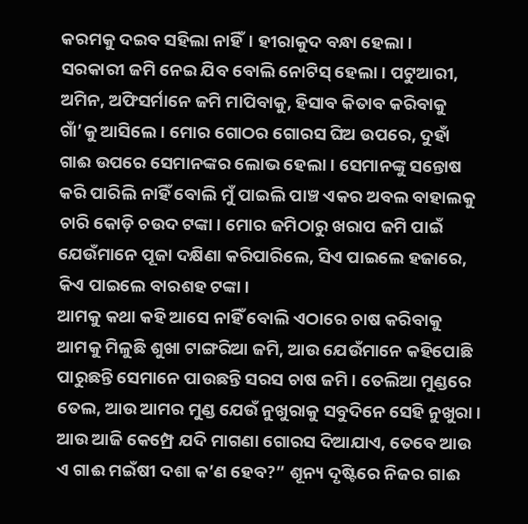କରମକୁ ଦଇବ ସହିଲା ନାହିଁ। ହୀରାକୁଦ ବନ୍ଧା ହେଲା।
ସରକାରୀ ଜମି ନେଇ ଯିବ ବୋଲି ନୋଟିସ୍ ହେଲା। ପଟୁଆରୀ, ଅମିନ, ଅଫିସର୍ମାନେ ଜମି ମାପିବାକୁ, ହିସାବ କିତାବ କରିବାକୁ ଗାଁ’କୁ ଆସିଲେ। ମୋର ଗୋଠର ଗୋରସ ଘିଅ ଉପରେ, ଦୁହାଁ ଗାଈ ଉପରେ ସେମାନଙ୍କର ଲୋଭ ହେଲା। ସେମାନଙ୍କୁ ସନ୍ତୋଷ କରି ପାରିଲି ନାହିଁ ବୋଲି ମୁଁ ପାଇଲି ପାଞ୍ଚ ଏକର ଅବଲ ବାହାଲକୁ ଚାରି କୋଡ଼ି ଚଉଦ ଟଙ୍କା। ମୋର ଜମିଠାରୁ ଖରାପ ଜମି ପାଇଁ ଯେଉଁମାନେ ପୂଜା ଦକ୍ଷିଣା କରିପାରିଲେ, ସିଏ ପାଇଲେ ହଜାରେ, କିଏ ପାଇଲେ ବାରଶହ ଟଙ୍କା।
ଆମକୁ କଥା କହି ଆସେ ନାହିଁ ବୋଲି ଏଠାରେ ଚାଷ କରିବାକୁ ଆମକୁ ମିଳୁଛି ଶୁଖା ଟାଙ୍ଗରିଆ ଜମି, ଆଉ ଯେଉଁମାନେ କହିପୋଛି ପାରୁଛନ୍ତି ସେମାନେ ପାଉଛନ୍ତି ସରସ ଚାଷ ଜମି। ତେଲିଆ ମୁଣ୍ଡରେ ତେଲ, ଆଉ ଆମର ମୁଣ୍ଡ ଯେଉଁ ନୁଖୁରାକୁ ସବୁଦିନେ ସେହି ନୁଖୁରା। ଆଉ ଆଜି କେମ୍ପ୍ରେ ଯଦି ମାଗଣା ଗୋରସ ଦିଆଯାଏ, ତେବେ ଆଉ ଏ ଗାଈ ମଇଁଷୀ ଦଶା କ’ଣ ହେବ?” ଶୂନ୍ୟ ଦୃଷ୍ଟିରେ ନିଜର ଗାଈ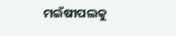ମଇଁଷୀପଲକୁ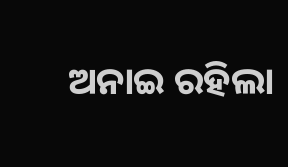ଅନାଇ ରହିଲା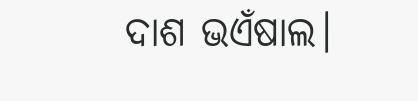ଦାଶ ଭଏଁଷାଲ।